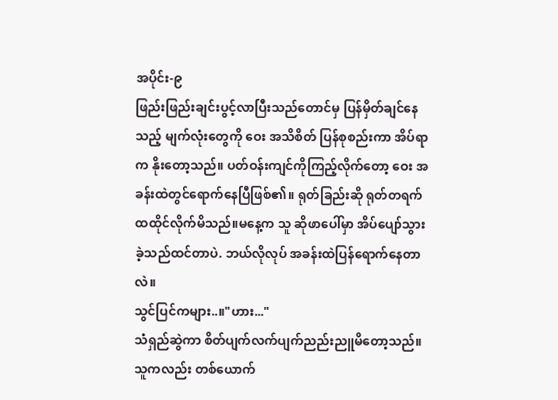အပိုင်း-၉
ဖြည်းဖြည်းချင်းပွင့်လာပြီးသည်တောင်မှ ပြန်မှိတ်ချင်နေသည့် မျက်လုံးတွေကို ဝေး အသိစိတ် ပြန်စုစည်းကာ အိပ်ရာက နိုးတော့သည်။ ပတ်ဝန်းကျင်ကိုကြည့်လိုက်တော့ ဝေး အခန်းထဲတွင်ရောက်နေပြီဖြစ်၏။ ရုတ်ခြည်းဆို ရုတ်တရက် ထထိုင်လိုက်မိသည်။မနေ့က သူ ဆိုဖာပေါ်မှာ အိပ်ပျော်သွားခဲ့သည်ထင်တာပဲ. ဘယ်လိုလုပ် အခန်းထဲပြန်ရောက်နေတာလဲ။
သွင်ပြင်ကများ..။"ဟား..."
သံရှည်ဆွဲကာ စိတ်ပျက်လက်ပျက်ညည်းညူမိတော့သည်။ သူကလည်း တစ်ယောက်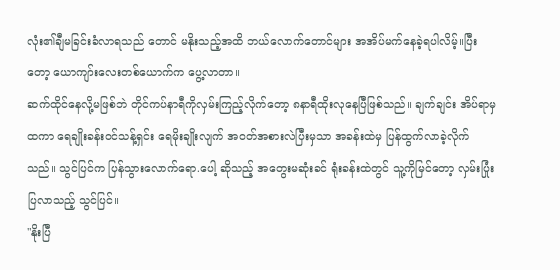လုံး၏ချီမခြင်းခံလာရသည် တောင် မနိုးသည့်အထိ ဘယ်လောက်တောင်များ အအိပ်မက်နေခဲ့ရပါလိမ့်။ပြီးတော့ ယောကျာ်းလေးတစ်ယောက်က ပွေ့လာတာ။
ဆက်ထိုင်နေလို့မဖြစ်ဘဲ တိုင်ကပ်နာရီကိုလှမ်းကြည့်လိုက်တော့ ၈နာရီထိုးလုနေပြီဖြစ်သည်။ ချက်ချင်း အိပ်ရာမှထကာ ရေချိုးခန်းဝင်သန့်ရှင်း ရေမိုးချိုးလျက် အဝတ်အစားလဲပြီးမှသာ အခန်းထဲမှ ပြန်ထွက်လာခဲ့လိုက်သည်။ သွင်ပြင်က ပြန်သွားလောက်ရော.ပေါ့ ဆိုသည့် အတွေးမဆုံးခင် ရုံးခန်းထဲတွင် သူ့ကိုမြင်တော့ လှမ်းပြုံးပြလာသည့် သွင်ပြင်။
"နိုးပြီ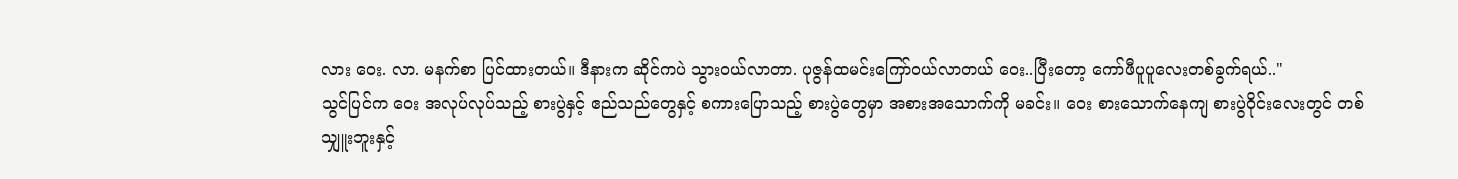လား ဝေး. လာ. မနက်စာ ပြင်ထားတယ်။ ဒီနားက ဆိုင်ကပဲ သွားဝယ်လာတာ. ပုဇွန်ထမင်းကြော်ဝယ်လာတယ် ဝေး..ပြီးတော့ ကော်ဖီပူပူလေးတစ်ခွက်ရယ်.."
သွင်ပြင်က ဝေး အလုပ်လုပ်သည့် စားပွဲနှင့် ဧည်သည်တွေနှင့် စကားပြောသည့် စားပွဲတွေမှာ အစားအသောက်ကို မခင်း။ ဝေး စားသောက်နေကျ စားပွဲဝိုင်းလေးတွင် တစ်သျှူးဘူးနှင့်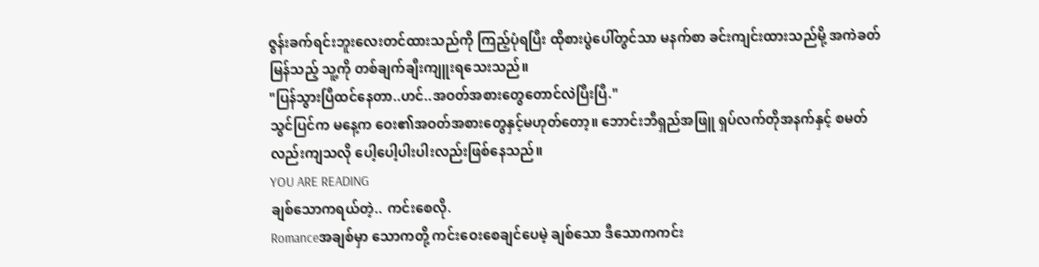ဇွန်းခက်ရင်းဘူးလေးတင်ထားသည်ကို ကြည့်ပုံရပြီး ထိုစားပွဲပေါ်တွင်သာ မနက်စာ ခင်းကျင်းထားသည်မို့ အကဲခတ်မြန်သည့် သူ့ကို တစ်ချက်ချီးကျူးရသေးသည်။
"ပြန်သွားပြီထင်နေတာ..ဟင်..အဝတ်အစားတွေတောင်လဲပြီးပြီ."
သွင်ပြင်က မနေ့က ဝေး၏အဝတ်အစားတွေနှင့်မဟုတ်တော့။ ဘောင်းဘီရှည်အဖြူ ရှပ်လက်တိုအနက်နှင့် စမတ်လည်းကျသလို ပေါ့ပေါ့ပါးပါးလည်းဖြစ်နေသည်။
YOU ARE READING
ချစ်သောကရယ်တဲ့.. ကင်းစေလို.
Romanceအချစ်မှာ သောကတို့ ကင်းဝေးစေချင်ပေမဲ့ ချစ်သော ဒီသောကကင်း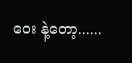ဝေး နဲ့တော့......